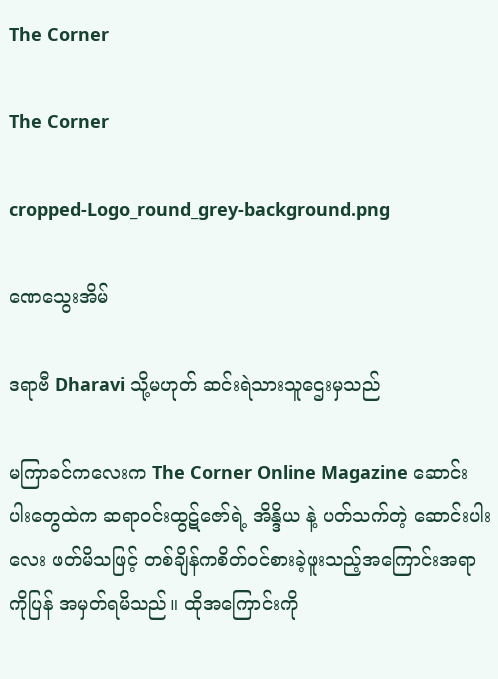The Corner

The Corner

cropped-Logo_round_grey-background.png

ဏေသွေးအိမ်

ဒရာဗီ Dharavi သို့မဟုတ် ဆင်းရဲသားသူဌေးမှသည်

မကြာခင်ကလေးက The Corner Online Magazine ဆောင်းပါးတွေထဲက ဆရာဝင်းထွဋ်ဇော်ရဲ့ အိန္ဒိယ နဲ့ ပတ်သက်တဲ့ ဆောင်းပါးလေး ဖတ်မိသဖြင့် တစ်ချိန်ကစိတ်ဝင်စားခဲ့ဖူးသည့်အကြောင်းအရာကိုပြန် အမှတ်ရမိသည်။ ထိုအကြောင်းကို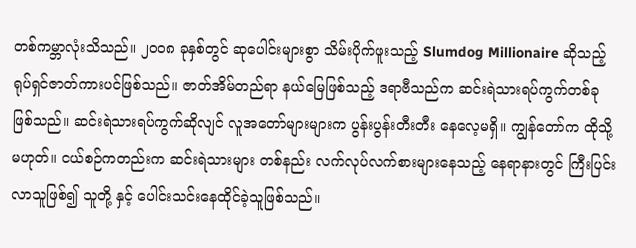တစ်ကမ္ဘာလုံးသိသည်။ ၂၀၀၈ ခုနှစ်တွင် ဆုပေါင်းများစွာ သိမ်းပိုက်ဖူးသည့် Slumdog Millionaire ဆိုသည့် ရုပ်ရှင်ဇာတ်ကားပင်ဖြစ်သည်။ ဇာတ်အိမ်တည်ရာ နယ်မြေဖြစ်သည့် ဒရာဗီသည်က ဆင်းရဲသားရပ်ကွက်တစ်ခုဖြစ်သည်။ ဆင်းရဲသားရပ်ကွက်ဆိုလျင် လူအတော်များများက ပွန်းပွန်းတီးတီး နေလေ့မရှိ။ ကျွန်တော်က ထိုသို့မဟုတ်။ ငယ်စဉ်ကတည်းက ဆင်းရဲသားများ တစ်နည်း လက်လုပ်လက်စားများနေသည့် နေရာနားတွင် ကြီးပြင်း လာသူဖြစ်၍ သူတို့ နှင့် ပေါင်းသင်းနေထိုင်ခဲ့သူဖြစ်သည်။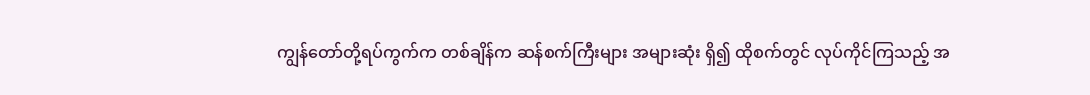ကျွန်တော်တို့ရပ်ကွက်က တစ်ချိန်က ဆန်စက်ကြီးများ အများဆုံး ရှိ၍ ထိုစက်တွင် လုပ်ကိုင်ကြသည့် အ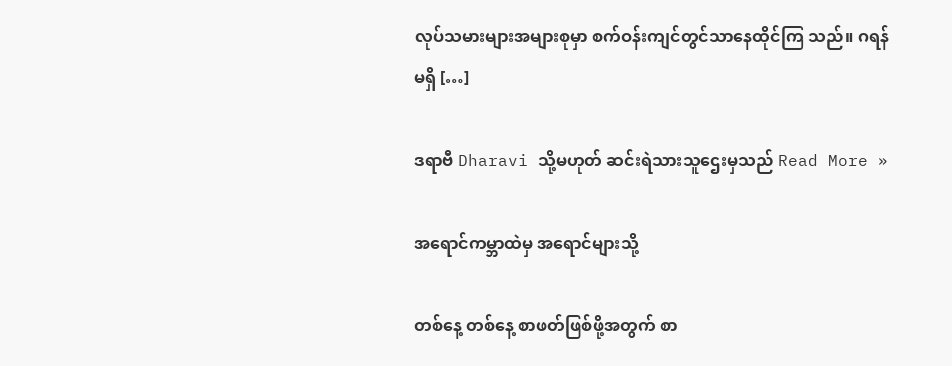လုပ်သမားများအများစုမှာ စက်ဝန်းကျင်တွင်သာနေထိုင်ကြ သည်။ ဂရန်မရှိ […]

ဒရာဗီ Dharavi သို့မဟုတ် ဆင်းရဲသားသူဌေးမှသည် Read More »

အရောင်ကမ္ဘာထဲမှ အရောင်များသို့

တစ်နေ့ တစ်နေ့ စာဖတ်ဖြစ်ဖို့အတွက် စာ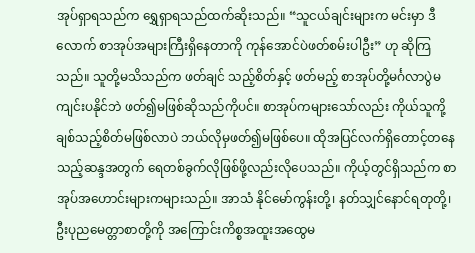အုပ်ရှာရသည်က ရွှေရှာရသည်ထက်ဆိုးသည်။ “သူငယ်ချင်းများက မင်းမှာ ဒီလောက် စာအုပ်အများကြီးရှိနေတာကို ကုန်အောင်ပဲဖတ်စမ်းပါဦး” ဟု ဆိုကြသည်။ သူတို့မသိသည်က ဖတ်ချင် သည့်စိတ်နှင့် ဖတ်မည့် စာအုပ်တို့မင်္ဂလာပွဲမကျင်းပနိုင်ဘဲ ဖတ်၍မဖြစ်ဆိုသည်ကိုပင်။ စာအုပ်ကများသော်လည်း ကိုယ်သူကို့ချစ်သည့်စိတ်မဖြစ်လာပဲ ဘယ်လိုမှဖတ်၍မဖြစ်ပေ။ ထိုအပြင်လက်ရှိတောင့်တနေသည့်ဆန္ဒအတွက် ရေတစ်ခွက်လိုဖြစ်ဖို့လည်းလိုပေသည်။ ကိုယ့်တွင်ရှိသည်က စာအုပ်အဟောင်းများကများသည်။ အာသံ နိုင်မော်ကွန်းတို့၊ နတ်သျှင်နောင်ရတုတို့၊ ဦးပုညမေတ္တာစာတို့ကို အကြောင်းကိစ္စအထူးအထွေမ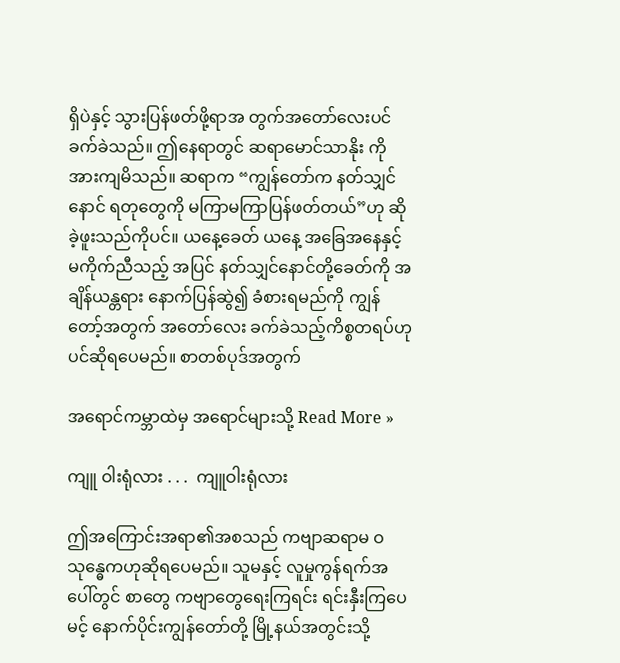ရှိပဲနှင့် သွားပြန်ဖတ်ဖို့ရာအ တွက်အတော်လေးပင်ခက်ခဲသည်။ ဤနေရာတွင် ဆရာမောင်သာနိုး ကို အားကျမိသည်။ ဆရာက “ကျွန်တော်က နတ်သျှင်နောင် ရတုတွေကို မကြာမကြာပြန်ဖတ်တယ်”ဟု ဆိုခဲ့ဖူးသည်ကိုပင်။ ယနေ့ခေတ် ယနေ့ အခြေအနေနှင့် မကိုက်ညီသည့် အပြင် နတ်သျှင်နောင်တို့ခေတ်ကို အချိန်ယန္တရား နောက်ပြန်ဆွဲ၍ ခံစားရမည်ကို ကျွန်တော့်အတွက် အတော်လေး ခက်ခဲသည့်ကိစ္စတရပ်ဟုပင်ဆိုရပေမည်။ စာတစ်ပုဒ်အတွက်

အရောင်ကမ္ဘာထဲမှ အရောင်များသို့ Read More »

ကျူ ဝါးရုံလား . . .  ကျူဝါးရုံလား

ဤအကြောင်းအရာ၏အစသည် ကဗျာဆရာမ ဝသုန္ဓေကဟုဆိုရပေမည်။ သူမနှင့် လူမှုကွန်ရက်အပေါ်တွင် စာတွေ ကဗျာတွေ‌ရေးကြရင်း ရင်းနှီးကြပေမင့် နောက်ပိုင်းကျွန်တော်တို့ မြို့နယ်အတွင်းသို့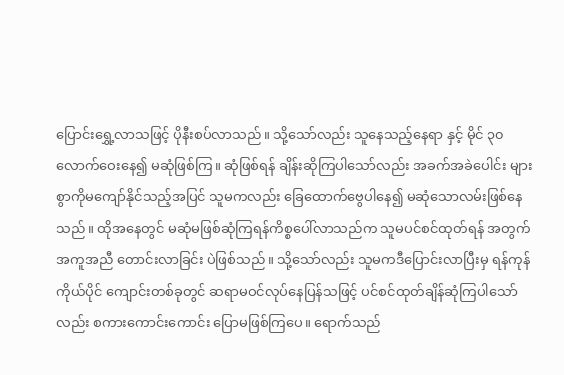ပြောင်း‌ရွှေ့လာသဖြင့် ပိုနီးစပ်လာသည်။ သို့သော်လည်း သူနေသည့်နေရာ နှင့် မိုင် ၃၀ လောက်ဝေးနေ၍ မဆုံဖြစ်ကြ။ ဆုံဖြစ်ရန် ချိန်းဆိုကြပါသော်လည်း အခက်အခဲပေါင်း များစွာကိုမကျော်နိုင်သည့်အပြင် သူမကလည်း ခြေထောက်ဗွေပါနေ၍ မဆုံသောလမ်းဖြစ်နေသည်။ ထိုအနေတွင် မဆုံမဖြစ်ဆုံကြရန်ကိစ္စပေါ်လာသည်က သူမပင်စင်ထုတ်ရန် အတွက် အကူအညီ တောင်းလာခြင်း ပဲဖြစ်သည်။ သို့သော်လည်း သူမကဒီပြောင်းလာပြီးမှ ရန်ကုန်ကိုယ်ပိုင် ကျောင်းတစ်ခုတွင် ဆရာမဝင်လုပ်နေပြန်သဖြင့် ပင်စင်ထုတ်ချိန်ဆုံကြပါသော်လည်း စကားကောင်းကောင်း ပြောမဖြစ်ကြပေ။ ရောက်သည်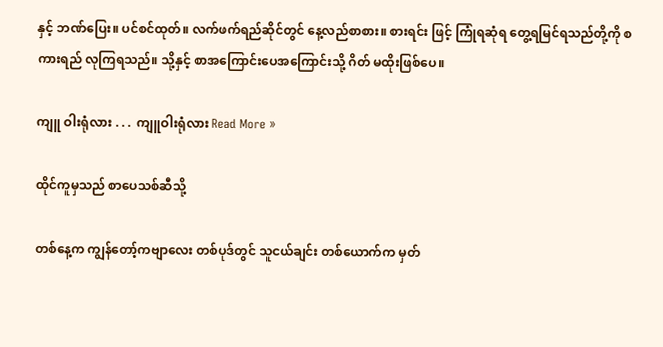နှင့် ဘဏ်ပြေး။ ပင်စင်ထုတ်။ လက်ဖက်ရည်ဆိုင်တွင် နေ့လည်စာစား။ စားရင်း ဖြင့် ကြုံရဆုံရ တွေ့ရမြင်ရသည်တို့ကို စကားရည် လုကြရသည်။ သို့နှင့် စာအကြောင်းပေအကြောင်းသို့ ဂိတ် မထိုးဖြစ်ပေ။

ကျူ ဝါးရုံလား . . .  ကျူဝါးရုံလား Read More »

ထိုင်ကူမှသည် စာပေသစ်ဆီသို့

တစ်နေ့က ကျွန်တော့်ကဗျာလေး တစ်ပုဒ်တွင် သူငယ်ချင်း တစ်ယောက်က မှတ်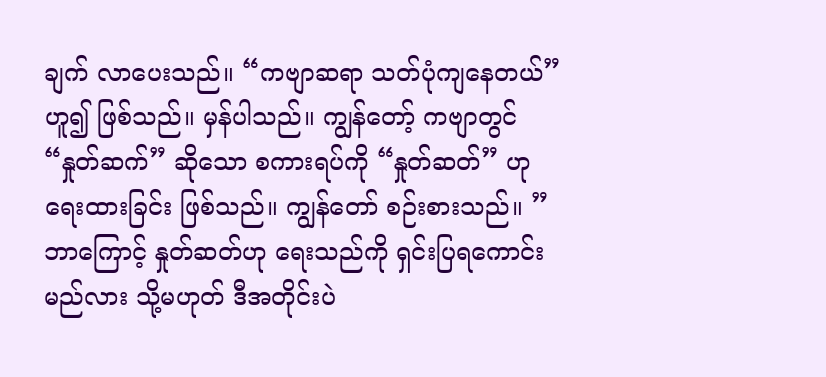ချက် လာပေးသည်။ “ကဗျာဆရာ သတ်ပုံကျနေတယ်” ဟူ၍ ဖြစ်သည်။ မှန်ပါသည်။ ကျွန်တော့် ကဗျာတွင် “နှုတ်ဆက်” ဆိုသော စကားရပ်ကို “နှုတ်ဆတ်” ဟု ရေးထားခြင်း ဖြစ်သည်။ ကျွန်တော် စဉ်းစားသည်။ ”ဘာကြောင့် နှုတ်ဆတ်ဟု ရေးသည်ကို ရှင်းပြရကောင်းမည်လား သို့မဟုတ် ဒီအတိုင်းပဲ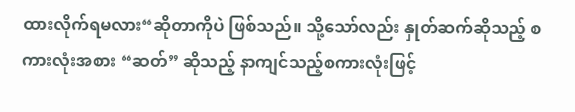ထားလိုက်ရမလား“ဆိုတာကိုပဲ ဖြစ်သည်။ သို့သော်လည်း နှုတ်ဆက်ဆိုသည့် စကားလုံးအစား “ဆတ်” ဆိုသည့် နာကျင်သည့်စကားလုံးဖြင့်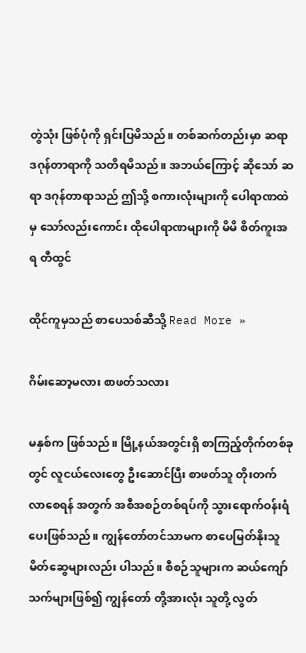တွဲသုံး ဖြစ်ပုံကို ရှင်းပြမိသည်။ တစ်ဆက်တည်းမှာ ဆရာဒဂုန်တာရာကို သတိရမိသည်။ အဘယ်ကြောင့် ဆိုသော် ဆရာ ဒဂုန်တာရာသည် ဤသို့ စကားလုံးများကို ပေါရာဏထဲမှ သော်လည်းကောင်း ထိုပေါရာဏများကို မိမိ စိတ်ကူးအရ တီထွင်

ထိုင်ကူမှသည် စာပေသစ်ဆီသို့ Read More »

ဂိမ်းဆော့မလား စာဖတ်သလား

မနှစ်က ဖြစ်သည်။ မြို့နယ်အတွင်းရှိ စာကြည့်တိုက်တစ်ခုတွင် လူငယ်လေးတွေ ဦးဆောင်ပြီး စာဖတ်သူ တိုးတက် လာစေရန် အတွက် အစီအစဉ်တစ်ရပ်ကို သွားရောက်ဝန်းရံပေးဖြစ်သည်။ ကျွန်တော်တင်သာမက စာပေမြတ်နိုးသူ မိတ်ဆွေများလည်း ပါသည်။ စီစဉ်သူများက ဆယ်ကျော်သက်များဖြစ်၍ ကျွန်တော် တို့အားလုံး သူတို့ လွတ်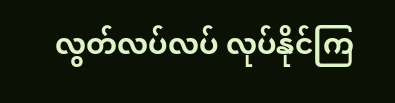လွတ်လပ်လပ် လုပ်နိုင်ကြ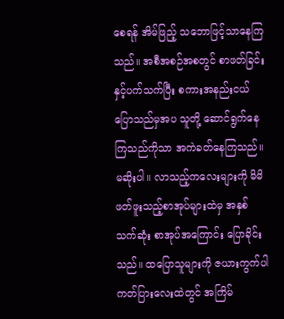စေရန် အိမ်ဖြည့် သဘောဖြင့်သာနေကြသည်။ အစီအစဉ်အစတွင် စာဖတ်ခြင်းနှင့်ပက်သက်ပြီး စကားအနည်းငယ်ပြောသည်မှအပ သူတို့ ဆောင်ရွက်နေ ကြသည်ကိုသာ အကဲခတ်နေကြသည်။ မဆိုးပါ။ လာသည့်ကလေးများကို မိမိဖတ်ဖူးသည့်စာအုပ်များထဲမှ အနှစ်သက်ဆုံး စာအုပ်အကြောင်း ပြောခိုင်းသည်။ ထပြောသူများကို ဇယားကွက်ပါ ကတ်ပြားလေးထဲတွင် အကြိမ်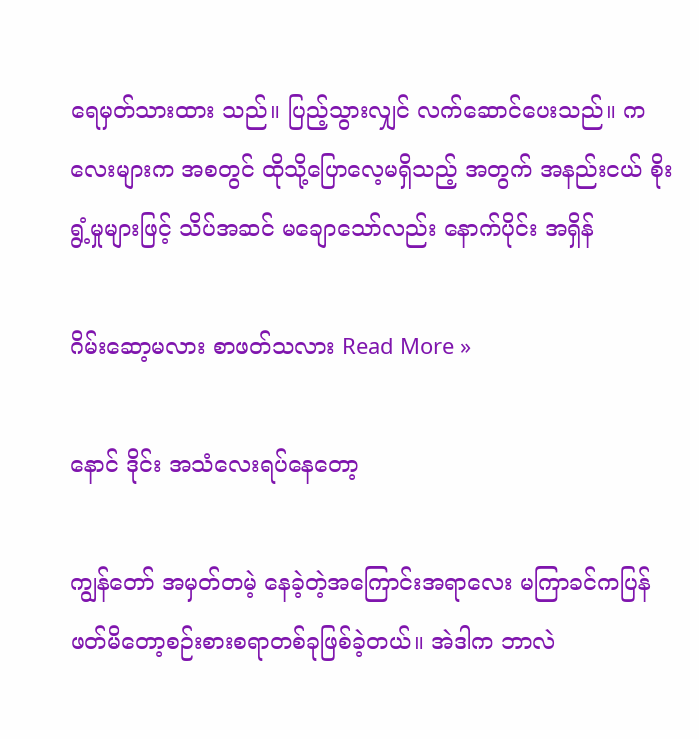ရေမှတ်သားထား သည်။ ပြည့်သွားလျှင် လက်ဆောင်ပေးသည်။ ကလေးများက အစတွင် ထိုသို့ပြောလေ့မရှိသည့် အတွက် အနည်းငယ် စိုးရွံ့မှုများဖြင့် သိပ်အဆင် မချောသော်လည်း နောက်ပိုင်း အရှိန်

ဂိမ်းဆော့မလား စာဖတ်သလား Read More »

နောင် ဒိုင်း အသံလေးရပ်နေတော့

ကျွန်တော် အမှတ်တမဲ့ နေခဲ့တဲ့အကြောင်းအရာလေး မကြာခင်ကပြန်ဖတ်မိတော့စဉ်းစားစရာတစ်ခုဖြစ်ခဲ့တယ်။ အဲဒါက ဘာလဲ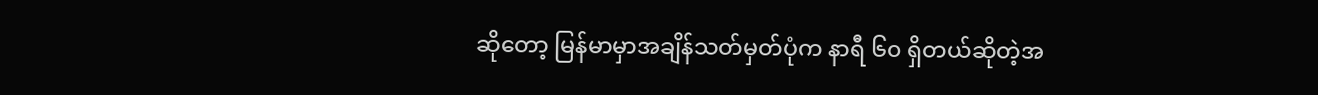ဆိုတော့ မြန်မာမှာအချိန်သတ်မှတ်ပုံက နာရီ ၆၀ ရှိတယ်ဆိုတဲ့အ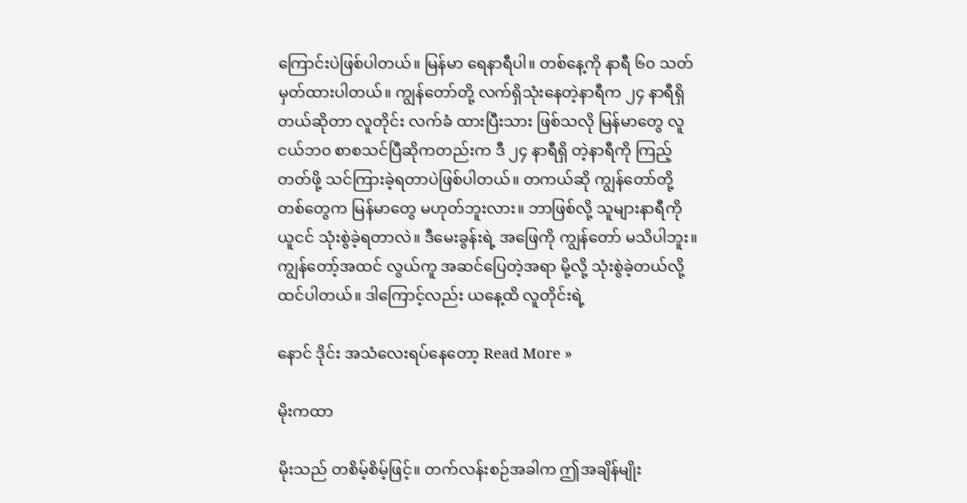ကြောင်းပဲဖြစ်ပါတယ်။ မြန်မာ ရေနာရီပါ။ တစ်နေ့ကို နာရီ ၆၀ သတ်မှတ်ထားပါတယ်။ ကျွန်တော်တို့ လက်ရှိသုံးနေတဲ့နာရီက ၂၄ နာရီရှိ တယ်ဆိုတာ လူတိုင်း လက်ခံ ထားပြီးသား ဖြစ်သလို မြန်မာတွေ လူငယ်ဘ၀ စာစသင်ပြီဆိုကတည်းက ဒီ ၂၄ နာရီရှိ တဲ့နာရီကို ကြည့်တတ်ဖို့ သင်ကြားခဲ့ရတာပဲဖြစ်ပါတယ်။ တကယ်ဆို ကျွန်တော်တို့တစ်တွေက မြန်မာတွေ မဟုတ်ဘူးလား။ ဘာဖြစ်လို့ သူများနာရီကို ယူငင် သုံးစွဲခဲ့ရတာလဲ။ ဒီမေးခွန်းရဲ့ အဖြေကို ကျွန်တော် မသိပါဘူး။ ကျွန်တော့်အထင် လွယ်ကူ အဆင်ပြေတဲ့အရာ မို့လို့ သုံးစွဲခဲ့တယ်လို့ ထင်ပါတယ်။ ဒါကြောင့်လည်း ယနေ့ထိ လူတိုင်းရဲ့

နောင် ဒိုင်း အသံလေးရပ်နေတော့ Read More »

မိုးကထာ

မိုးသည် တစိမ့်စိမ့်ဖြင့်။ တက်လန်းစဉ်အခါက ဤအချိန်မျိုး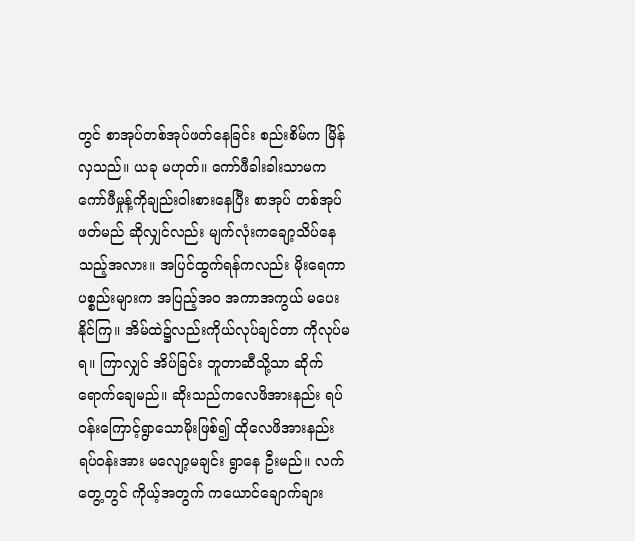တွင် စာအုပ်တစ်အုပ်ဖတ်နေခြင်း စည်းစိမ်က မြိန်လှသည်။ ယခု မဟုတ်။ ကော်ဖီခါးခါးသာမက ကော်ဖီမှုန့်ကိုချည်းဝါးစားနေပြီး စာအုပ် တစ်အုပ် ဖတ်မည် ဆိုလျှင်လည်း မျက်လုံးကချော့သိပ်နေသည့်အလား။ အပြင်ထွက်ရန်ကလည်း မိုးရေကာပစ္စည်းများက အပြည့်အဝ အကာအကွယ် မပေးနိုင်ကြ။ အိမ်ထဲ၌လည်းကိုယ်လုပ်ချင်တာ ကိုလုပ်မရ။ ကြာလျှင် အိပ်ခြင်း ဘူတာဆီသို့သာ ဆိုက်ရောက်ချေမည်။ ဆိုးသည်ကလေဖိအားနည်း ရပ်ဝန်းကြောင့်ရွာသောမိုးဖြစ်၍ ထိုလေဖိအားနည်း ရပ်ဝန်းအား မလျော့မချင်း ရွာနေ ဦးမည်။ လက်တွေ့တွင် ကိုယ့်အတွက် ကယောင်ချောက်ချား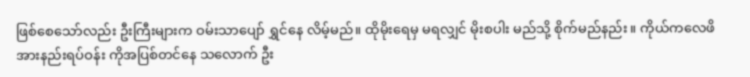ဖြစ်စေသော်လည်း ဦးကြီးများက ဝမ်းသာပျော် ရွှင်နေ လိမ့်မည်။ ထိုမိုးရေမှ မရလျှင် မိုးစပါး မည်သို့ စိုက်မည်နည်း။ ကိုယ်ကလေဖိအားနည်းရပ်ဝန်း ကိုအပြစ်တင်နေ သလောက် ဦး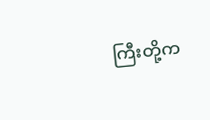ကြီးတို့က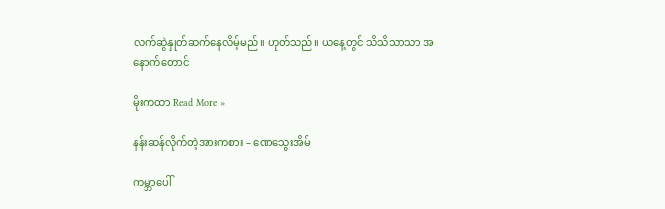လက်ဆွဲနှုတ်ဆက်နေလိမ့်မည်။ ဟုတ်သည်။ ယနေ့တွင် သိသိသာသာ အနောက်တောင်

မိုးကထာ Read More »

နန်းဆန်လိုက်တဲ့အားကစား – ဏေသွေးအိမ်

ကမ္ဘာပေါ်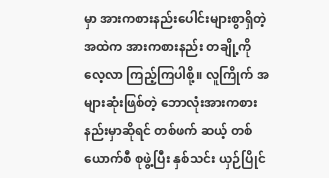မှာ အားကစားနည်းပေါင်းများစွာရှိတဲ့အထဲက အားကစားနည်း တချို့ကို လေ့လာ ကြည့်ကြပါစို့။ လူကြိုက် အများဆုံးဖြစ်တဲ့ ဘောလုံးအားကစားနည်းမှာဆိုရင် တစ်ဖက် ဆယ့် တစ်ယောက်စီ စုဖွဲ့ပြီး နှစ်သင်း ယှဉ်ပြိုင်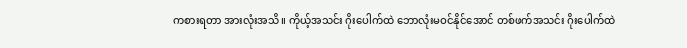ကစားရတာ အားလုံးအသိ။ ကိုယ့်အသင်း ဂိုးပေါက်ထဲ ဘောလုံးမဝင်နိုင်အောင် တစ်ဖက်အသင်း ဂိုးပေါက်ထဲ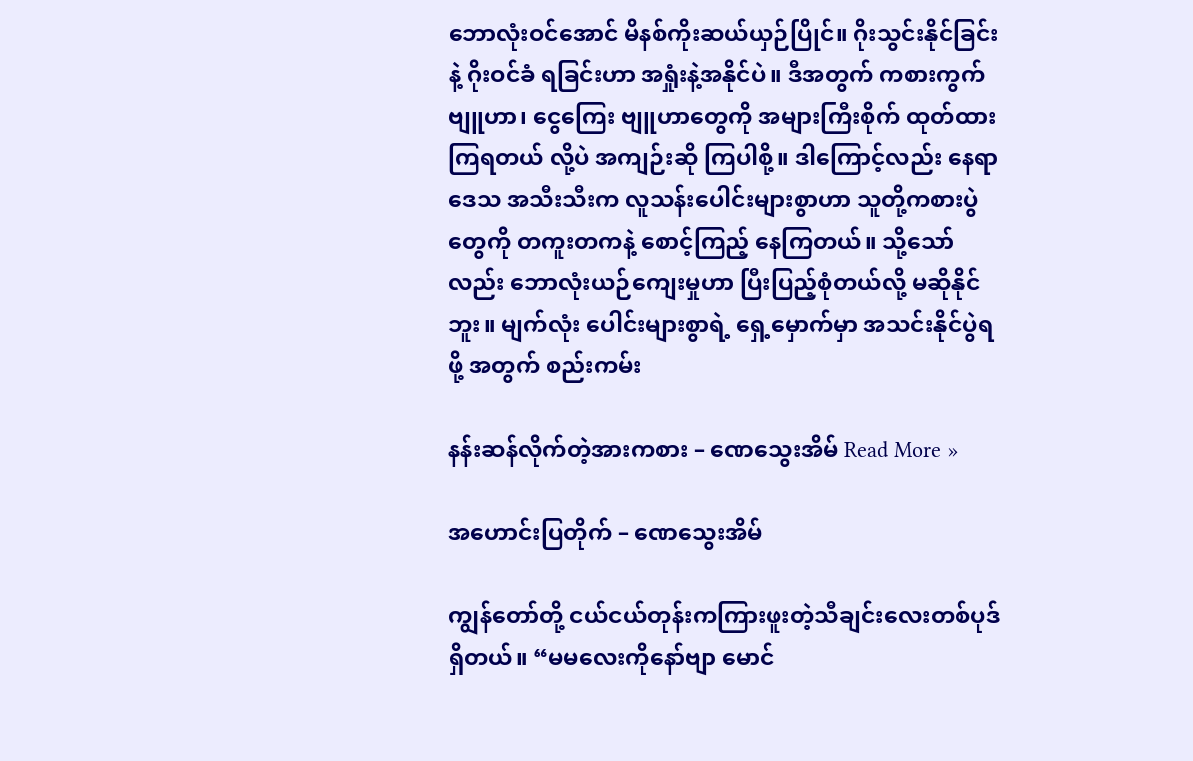ဘောလုံးဝင်အောင် မိနစ်ကိုးဆယ်ယှဉ်ပြိုင်။ ဂိုးသွင်းနိုင်ခြင်းနဲ့ ဂိုးဝင်ခံ ရခြင်းဟာ အရှုံးနဲ့အနိုင်ပဲ။ ဒီအတွက် ကစားကွက် ဗျူဟာ၊ ငွေကြေး ဗျူဟာတွေကို အများကြီးစိုက် ထုတ်ထားကြရတယ် လို့ပဲ အကျဉ်းဆို ကြပါစို့။ ဒါကြောင့်လည်း နေရာဒေသ အသီးသီးက လူသန်းပေါင်းများစွာဟာ သူတို့ကစားပွဲတွေကို တကူးတကနဲ့ စောင့်ကြည့် နေကြတယ်။ သို့သော်လည်း ဘောလုံးယဉ်ကျေးမှုဟာ ပြီးပြည့်စုံတယ်လို့ မဆိုနိုင်ဘူး။ မျက်လုံး ပေါင်းများစွာရဲ့ ရှေ့မှောက်မှာ အသင်းနိုင်ပွဲရဖို့ အတွက် စည်းကမ်း

နန်းဆန်လိုက်တဲ့အားကစား – ဏေသွေးအိမ် Read More »

အဟောင်းပြတိုက် – ဏေသွေးအိမ်

ကျွန်တော်တို့ ငယ်ငယ်တုန်းကကြားဖူးတဲ့သီချင်းလေးတစ်ပုဒ်ရှိတယ်။ “မမလေးကိုနော်ဗျာ မောင်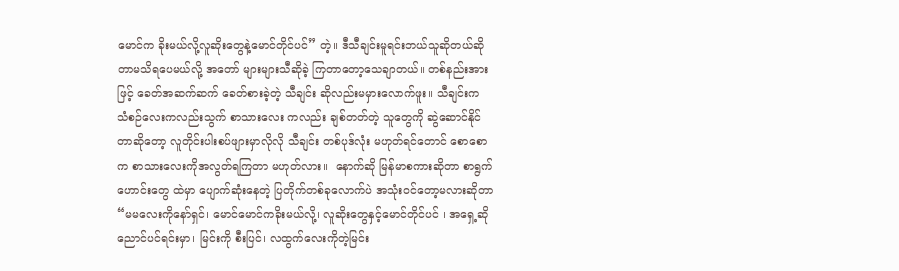မောင်က ခိုးမယ်လို့လူဆိုးတွေနဲ့မောင်တိုင်ပင်” တဲ့။ ဒီသီချင်းမူရင်းဘယ်သူဆိုတယ်ဆိုတာမသိရပေမယ်လို့ အတော် များများသီဆိုခဲ့ ကြတာတော့သေချာတယ်။ တစ်နည်းအားဖြင့် ခေတ်အဆက်ဆက် ခေတ်စားခဲ့တဲ့ သီချင်း ဆိုလည်းမမှားလောက်ဖူး။ သီချင်းက သံစဉ်လေးကလည်းသွက် စာသားလေး ကလည်း ချစ်တတ်တဲ့ သူတွေကို ဆွဲဆောင်နိုင်တာဆိုတော့ လူတိုင်းပါးစပ်ဖျားမှာလိုလို သီချင်း တစ်ပုဒ်လုံး မဟုတ်ရင်တောင် စောစောက စာသားလေးကိုအလွတ်ရကြတာ မဟုတ်လား။  နောက်ဆို မြန်မာစကားဆိုတာ စာရွက်ဟောင်းတွေ ထဲမှာ ပျောက်ဆုံးနေတဲ့ ပြတိုက်တစ်ခုလောက်ပဲ အသုံးဝင်တော့မလားဆိုတာ  “မမလေးကိုနော်ရှင်၊ မောင်မောင်ကခိုးမယ်လို့၊ လူဆိုးတွေနှင့်မောင်တိုင်ပင် ၊ အရှေ့ဆို ညောင်ပင်ရင်းမှာ၊ မြင်းကို စီးပြင်၊ လထွက်လေးကိုတဲ့မြင်း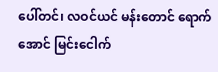ပေါ်တင်၊ လဝင်ယင် မန်းတောင် ရောက်အောင် မြင်းငေါက်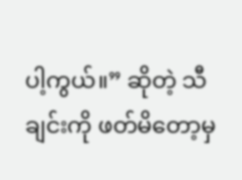ပါ့ကွယ်။” ဆိုတဲ့ သီချင်းကို ဖတ်မိတော့မှ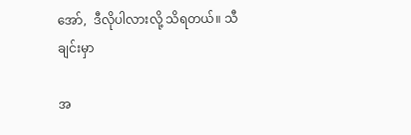အော်,  ဒီလိုပါလားလို့ သိရတယ်။ သီချင်းမှာ

အ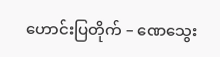ဟောင်းပြတိုက် – ဏေသွေး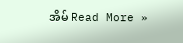အိမ် Read More »